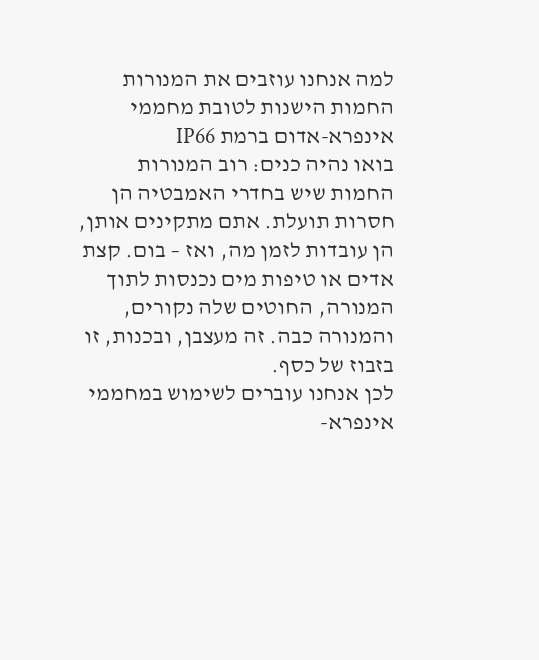למה אנחנו עוזבים את המנורות החמות הישנות לטובת מחממי אינפרא-אדום ברמת IP66
בואו נהיה כנים: רוב המנורות החמות שיש בחדרי האמבטיה הן חסרות תועלת. אתם מתקינים אותן, הן עובדות לזמן מה, ואז – בום. קצת אדים או טיפות מים נכנסות לתוך המנורה, החוטים שלה נקורים, והמנורה כבה. זה מעצבן, ובכנות, זו בזבוז של כסף.
לכן אנחנו עוברים לשימוש במחממי אינפרא-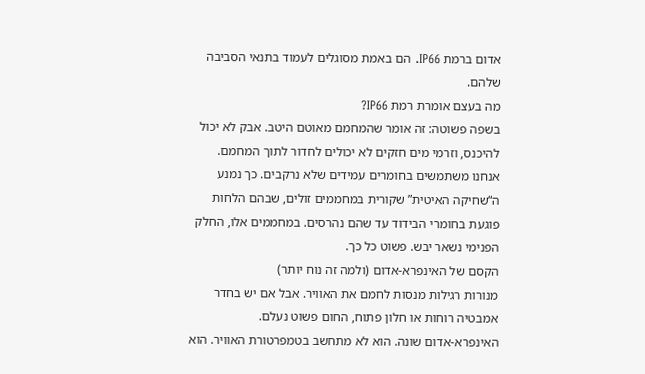אדום ברמת IP66. הם באמת מסוגלים לעמוד בתנאי הסביבה שלהם.
מה בעצם אומרת רמת IP66?
בשפה פשוטה: זה אומר שהמחמם מאוטם היטב. אבק לא יכול להיכנס, וזרמי מים חזקים לא יכולים לחדור לתוך המחמם. אנחנו משתמשים בחומרים עמידים שלא נרקבים. כך נמנע ה“שחיקה האיטית” שקורית במחממים זולים, שבהם הלחות פוגעת בחומרי הבידוד עד שהם נהרסים. במחממים אלו, החלק הפנימי נשאר יבש. פשוט כל כך.
הקסם של האינפרא-אדום (ולמה זה נוח יותר)
מנורות רגילות מנסות לחמם את האוויר. אבל אם יש בחדר אמבטיה רוחות או חלון פתוח, החום פשוט נעלם.
האינפרא-אדום שונה. הוא לא מתחשב בטמפרטורת האוויר. הוא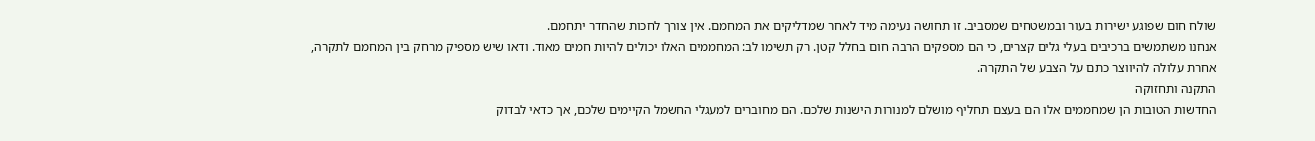שולח חום שפוגע ישירות בעור ובמשטחים שמסביב. זו תחושה נעימה מיד לאחר שמדליקים את המחמם. אין צורך לחכות שהחדר יתחמם.
אנחנו משתמשים ברכיבים בעלי גלים קצרים, כי הם מספקים הרבה חום בחלל קטן. רק תשימו לב: המחממים האלו יכולים להיות חמים מאוד. ודאו שיש מספיק מרחק בין המחמם לתקרה, אחרת עלולה להיווצר כתם על הצבע של התקרה.
התקנה ותחזוקה
החדשות הטובות הן שמחממים אלו הם בעצם תחליף מושלם למנורות הישנות שלכם. הם מחוברים למעגלי החשמל הקיימים שלכם, אך כדאי לבדוק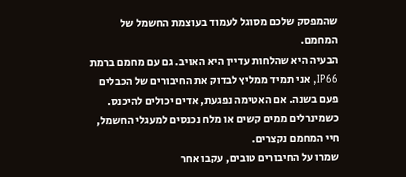שהמפסק שלכם מסוגל לעמוד בעוצמת החשמל של המחמם.
הבעיה היא שהלחות עדיין היא האויב. גם עם מחמם ברמת IP66, אני תמיד ממליץ לבדוק את החיבורים של הכבלים פעם בשנה. אם האטימה נפגעת, אדים יכולים להיכנס. כשמינרלים ממים קשים או מלח נכנסים למעגלי החשמל, חיי המחמם נקצרים.
שמרו על החיבורים טובים, עקבו אחר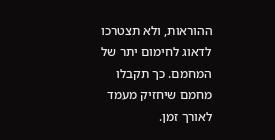ההוראות, ולא תצטרכו לדאוג לחימום יתר של המחמם. כך תקבלו מחמם שיחזיק מעמד לאורך זמן.